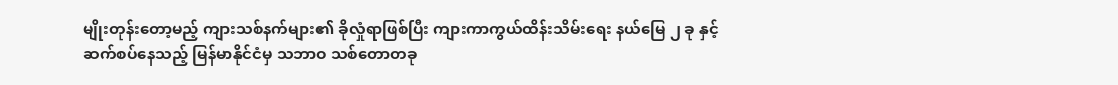မျိုးတုန်းတော့မည့် ကျားသစ်နက်များ၏ ခိုလှုံရာဖြစ်ပြီး ကျားကာကွယ်ထိန်းသိမ်းရေး နယ်မြေ ၂ ခု နှင့် ဆက်စပ်နေသည့် မြန်မာနိုင်ငံမှ သဘာဝ သစ်တောတခု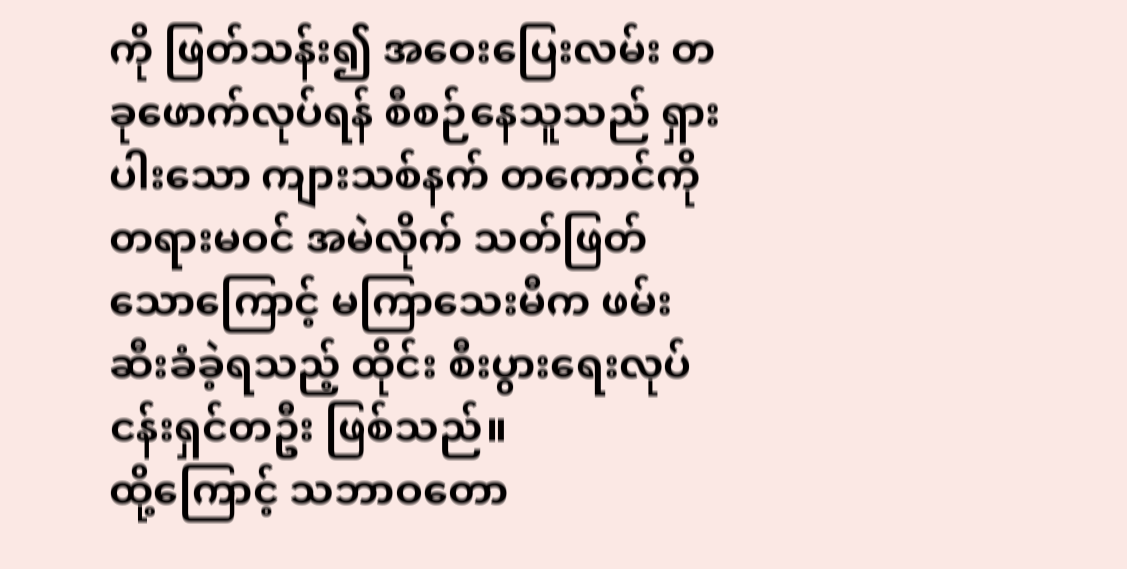ကို ဖြတ်သန်း၍ အဝေးပြေးလမ်း တခုဖောက်လုပ်ရန် စီစဉ်နေသူသည် ရှားပါးသော ကျားသစ်နက် တကောင်ကို တရားမဝင် အမဲလိုက် သတ်ဖြတ်သောကြောင့် မကြာသေးမီက ဖမ်းဆီးခံခဲ့ရသည့် ထိုင်း စီးပွားရေးလုပ်ငန်းရှင်တဦး ဖြစ်သည်။
ထို့ကြောင့် သဘာဝတော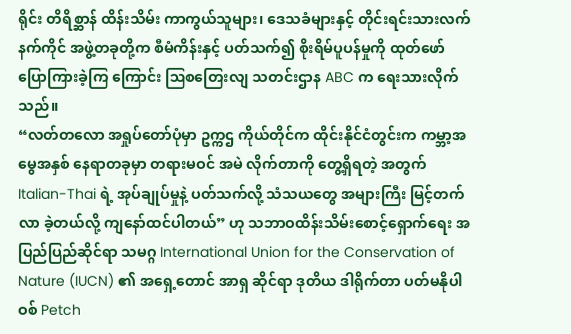ရိုင်း တိရိစ္ဆာန် ထိန်းသိမ်း ကာကွယ်သူများ၊ ဒေသခံများနှင့် တိုင်းရင်းသားလက်နက်ကိုင် အဖွဲ့တခုတို့က စီမံကိန်းနှင့် ပတ်သက်၍ စိုးရိမ်ပူပန်မှုကို ထုတ်ဖော်ပြောကြားခဲ့ကြ ကြောင်း ဩစတြေးလျ သတင်းဌာန ABC က ရေးသားလိုက်သည်။
“လတ်တလော အရှုပ်တော်ပုံမှာ ဥက္ကဌ ကိုယ်တိုင်က ထိုင်းနိုင်ငံတွင်းက ကမ္ဘာ့အမွေအနှစ် နေရာတခုမှာ တရားမဝင် အမဲ လိုက်တာကို တွေ့ရှိရတဲ့ အတွက် Italian-Thai ရဲ့ အုပ်ချုပ်မှုနဲ့ ပတ်သက်လို့ သံသယတွေ အများကြီး မြင့်တက်လာ ခဲ့တယ်လို့ ကျနော်ထင်ပါတယ်” ဟု သဘာဝထိန်းသိမ်းစောင့်ရှောက်ရေး အပြည်ပြည်ဆိုင်ရာ သမဂ္ဂ International Union for the Conservation of Nature (IUCN) ၏ အရှေ့တောင် အာရှ ဆိုင်ရာ ဒုတိယ ဒါရိုက်တာ ပတ်မနိုပါဝစ် Petch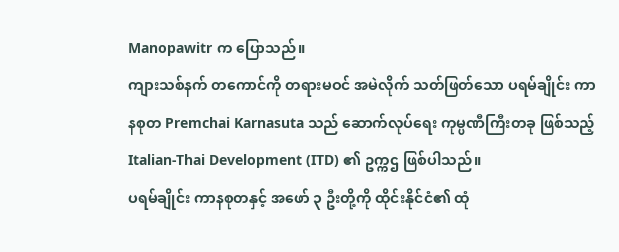Manopawitr က ပြောသည်။
ကျားသစ်နက် တကောင်ကို တရားမဝင် အမဲလိုက် သတ်ဖြတ်သော ပရမ်ချိုင်း ကာနစုတ Premchai Karnasuta သည် ဆောက်လုပ်ရေး ကုမ္ပဏီကြီးတခု ဖြစ်သည့် Italian-Thai Development (ITD) ၏ ဥက္ကဌ ဖြစ်ပါသည်။
ပရမ်ချိုင်း ကာနစုတနှင့် အဖော် ၃ ဦးတို့ကို ထိုင်းနိုင်ငံ၏ ထုံ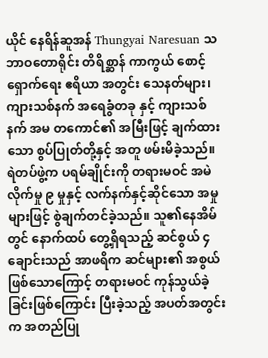ယိုင် နေရိန်ဆူအန် Thungyai Naresuan သဘာဝတောရိုင်း တိရိစ္ဆာန် ကာကွယ် စောင့်ရှောက်ရေး ဧရိယာ အတွင်း သေနတ်များ၊ ကျားသစ်နက် အရေခွံတခု နှင့် ကျားသစ်နက် အမ တကောင်၏ အမြီးဖြင့် ချက်ထားသော စွပ်ပြုတ်တို့နှင့် အတူ ဖမ်းမိခဲ့သည်။
ရဲတပ်ဖွဲ့က ပရမ်ချိုင်းကို တရားမဝင် အမဲလိုက်မှု ၉ မှုနှင့် လက်နက်နှင့်ဆိုင်သော အမှုများဖြင့် စွဲချက်တင်ခဲ့သည်။ သူ၏နေအိမ်တွင် နောက်ထပ် တွေ့ရှိရသည့် ဆင်စွယ် ၄ ချောင်းသည် အာဖရိက ဆင်များ၏ အစွယ်ဖြစ်သောကြောင့် တရားမဝင် ကုန်သွယ်ခဲ့ခြင်းဖြစ်ကြောင်း ပြီးခဲ့သည့် အပတ်အတွင်းက အတည်ပြု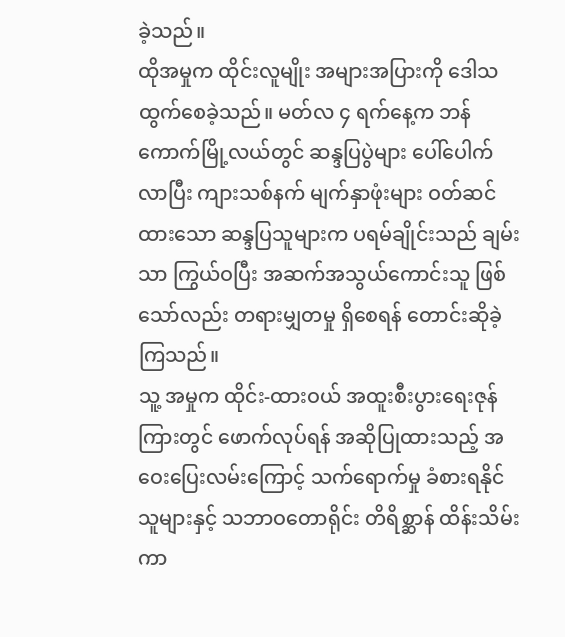ခဲ့သည်။
ထိုအမှုက ထိုင်းလူမျိုး အများအပြားကို ဒေါသထွက်စေခဲ့သည်။ မတ်လ ၄ ရက်နေ့က ဘန်ကောက်မြို့လယ်တွင် ဆန္ဒပြပွဲများ ပေါ်ပေါက်လာပြီး ကျားသစ်နက် မျက်နှာဖုံးများ ဝတ်ဆင်ထားသော ဆန္ဒပြသူများက ပရမ်ချိုင်းသည် ချမ်းသာ ကြွယ်ဝပြီး အဆက်အသွယ်ကောင်းသူ ဖြစ်သော်လည်း တရားမျှတမှု ရှိစေရန် တောင်းဆိုခဲ့ကြသည်။
သူ့ အမှုက ထိုင်း-ထားဝယ် အထူးစီးပွားရေးဇုန် ကြားတွင် ဖောက်လုပ်ရန် အဆိုပြုထားသည့် အဝေးပြေးလမ်းကြောင့် သက်ရောက်မှု ခံစားရနိုင်သူများနှင့် သဘာဝတောရိုင်း တိရိစ္ဆာန် ထိန်းသိမ်းကာ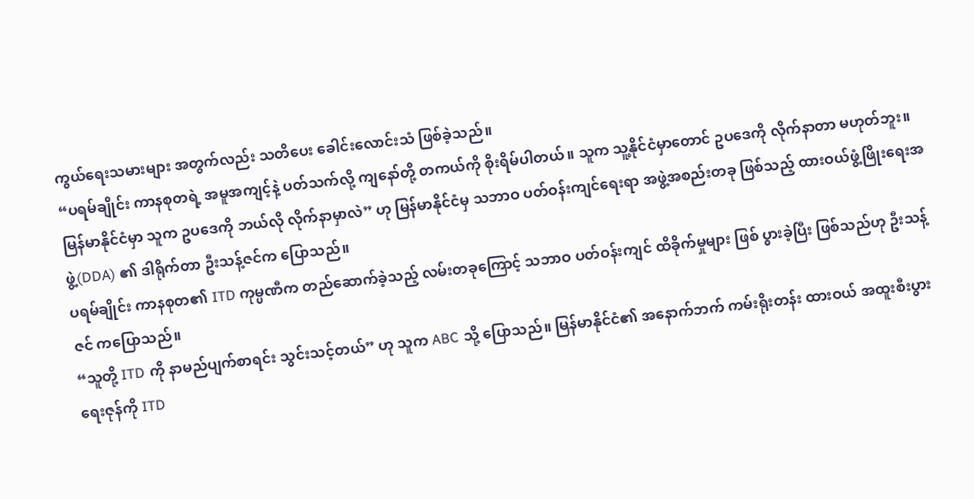ကွယ်ရေးသမားများ အတွက်လည်း သတိပေး ခေါင်းလောင်းသံ ဖြစ်ခဲ့သည်။
“ပရမ်ချိုင်း ကာနစုတရဲ့ အမူအကျင့်နဲ့ ပတ်သက်လို့ ကျနော်တို့ တကယ်ကို စိုးရိမ်ပါတယ်။ သူက သူ့နိုင်ငံမှာတောင် ဥပဒေကို လိုက်နာတာ မဟုတ်ဘူး။ မြန်မာနိုင်ငံမှာ သူက ဥပဒေကို ဘယ်လို လိုက်နာမှာလဲ” ဟု မြန်မာနိုင်ငံမှ သဘာဝ ပတ်ဝန်းကျင်ရေးရာ အဖွဲ့အစည်းတခု ဖြစ်သည့် ထားဝယ်ဖွံ့ဖြိုးရေးအဖွဲ့(DDA) ၏ ဒါရိုက်တာ ဦးသန့်ဇင်က ပြောသည်။
ပရမ်ချိုင်း ကာနစုတ၏ ITD ကုမ္ပဏီက တည်ဆောက်ခဲ့သည့် လမ်းတခုကြောင့် သဘာဝ ပတ်ဝန်းကျင် ထိခိုက်မှုများ ဖြစ် ပွားခဲ့ပြီး ဖြစ်သည်ဟု ဦးသန့်ဇင် ကပြောသည်။
“သူတို့ ITD ကို နာမည်ပျက်စာရင်း သွင်းသင့်တယ်” ဟု သူက ABC သို့ ပြောသည်။ မြန်မာနိုင်ငံ၏ အနောက်ဘက် ကမ်းရိုးတန်း ထားဝယ် အထူးစီးပွားရေးဇုန်ကို ITD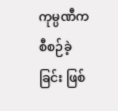ကုမ္ပဏီက စီစဉ်ခဲ့ခြင်း ဖြစ်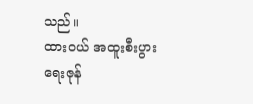သည်။
ထားဝယ် အထူးစီးပွားရေးဇုန်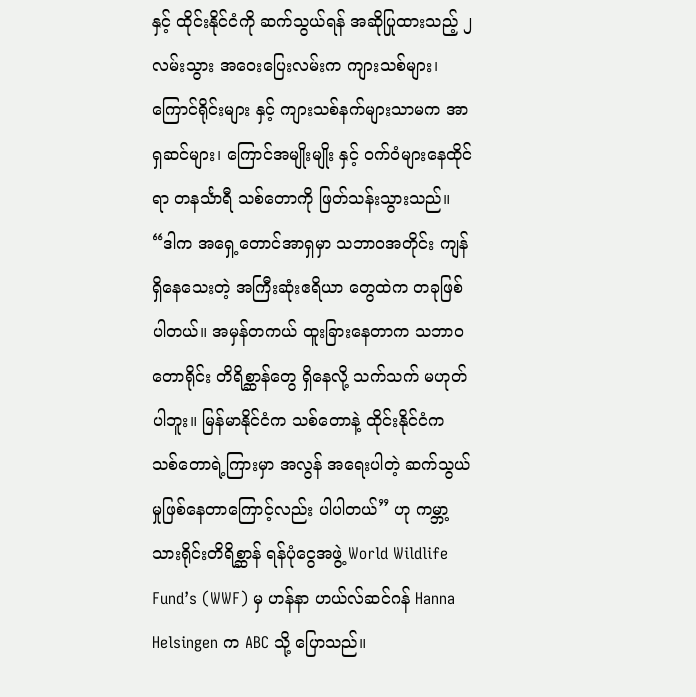နှင့် ထိုင်းနိုင်ငံကို ဆက်သွယ်ရန် အဆိုပြုထားသည့် ၂ လမ်းသွား အဝေးပြေးလမ်းက ကျားသစ်များ၊ ကြောင်ရိုင်းများ နှင့် ကျားသစ်နက်များသာမက အာရှဆင်များ၊ ကြောင်အမျိုးမျိုး နှင့် ဝက်ဝံများနေထိုင်ရာ တနင်္သာရီ သစ်တောကို ဖြတ်သန်းသွားသည်။
“ဒါက အရှေ့တောင်အာရှမှာ သဘာဝအတိုင်း ကျန်ရှိနေသေးတဲ့ အကြီးဆုံးဧရိယာ တွေထဲက တခုဖြစ်ပါတယ်။ အမှန်တကယ် ထူးခြားနေတာက သဘာဝတောရိုင်း တိရိစ္ဆာန်တွေ ရှိနေလို့ သက်သက် မဟုတ်ပါဘူး။ မြန်မာနိုင်ငံက သစ်တောနဲ့ ထိုင်းနိုင်ငံက သစ်တောရဲ့ကြားမှာ အလွန် အရေးပါတဲ့ ဆက်သွယ်မှုဖြစ်နေတာကြောင့်လည်း ပါပါတယ်” ဟု ကမ္ဘာ့ သားရိုင်းတိရိစ္ဆာန် ရန်ပုံငွေအဖွဲ့ World Wildlife Fund’s (WWF) မှ ဟန်နာ ဟယ်လ်ဆင်ဂန် Hanna Helsingen က ABC သို့ ပြောသည်။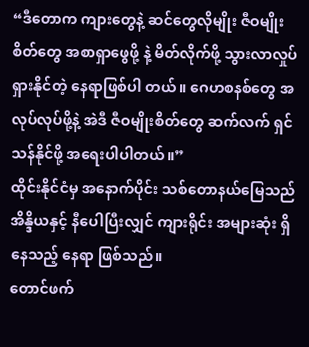“ဒီတောက ကျားတွေနဲ့ ဆင်တွေလိုမျိုး ဇီဝမျိုးစိတ်တွေ အစာရှာဖွေဖို့ နဲ့ မိတ်လိုက်ဖို့ သွားလာလှုပ်ရှားနိုင်တဲ့ နေရာဖြစ်ပါ တယ်။ ဂေဟစနစ်တွေ အလုပ်လုပ်ဖို့နဲ့ အဲဒီ ဇီဝမျိုးစိတ်တွေ ဆက်လက် ရှင်သန်နိုင်ဖို့ အရေးပါပါတယ်။”
ထိုင်းနိုင်ငံမှ အနောက်ပိုင်း သစ်တောနယ်မြေသည် အိန္ဒိယနှင့် နီပေါပြီးလျှင် ကျားရိုင်း အများဆုံး ရှိနေသည့် နေရာ ဖြစ်သည်။
တောင်ဖက်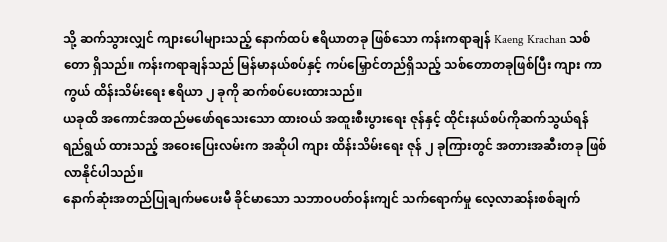သို့ ဆက်သွားလျှင် ကျားပေါများသည့် နောက်ထပ် ဧရိယာတခု ဖြစ်သော ကန်းကရာချန် Kaeng Krachan သစ်တော ရှိသည်။ ကန်းကရာချန်သည် မြန်မာနယ်စပ်နှင့် ကပ်မြှောင်တည်ရှိသည့် သစ်တောတခုဖြစ်ပြီး ကျား ကာကွယ် ထိန်းသိမ်းရေး ဧရိယာ ၂ ခုကို ဆက်စပ်ပေးထားသည်။
ယခုထိ အကောင်အထည်မဖော်ရသေးသော ထားဝယ် အထူးစီးပွားရေး ဇုန်နှင့် ထိုင်းနယ်စပ်ကိုဆက်သွယ်ရန် ရည်ရွယ် ထားသည့် အဝေးပြေးလမ်းက အဆိုပါ ကျား ထိန်းသိမ်းရေး ဇုန် ၂ ခုကြားတွင် အတားအဆီးတခု ဖြစ်လာနိုင်ပါသည်။
နောက်ဆုံးအတည်ပြုချက်မပေးမီ ခိုင်မာသော သဘာဝပတ်ဝန်းကျင် သက်ရောက်မှု လေ့လာဆန်းစစ်ချက်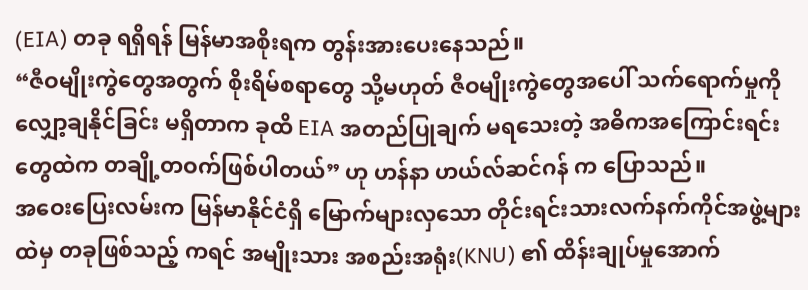(EIA) တခု ရရှိရန် မြန်မာအစိုးရက တွန်းအားပေးနေသည်။
“ဇီဝမျိုးကွဲတွေအတွက် စိုးရိမ်စရာတွေ သို့မဟုတ် ဇီဝမျိုးကွဲတွေအပေါ် သက်ရောက်မှုကို လျှော့ချနိုင်ခြင်း မရှိတာက ခုထိ EIA အတည်ပြုချက် မရသေးတဲ့ အဓိကအကြောင်းရင်းတွေထဲက တချို့တဝက်ဖြစ်ပါတယ်” ဟု ဟန်နာ ဟယ်လ်ဆင်ဂန် က ပြောသည်။
အဝေးပြေးလမ်းက မြန်မာနိုင်ငံရှိ မြောက်များလှသော တိုင်းရင်းသားလက်နက်ကိုင်အဖွဲ့များထဲမှ တခုဖြစ်သည့် ကရင် အမျိုးသား အစည်းအရုံး(KNU) ၏ ထိန်းချုပ်မှုအောက်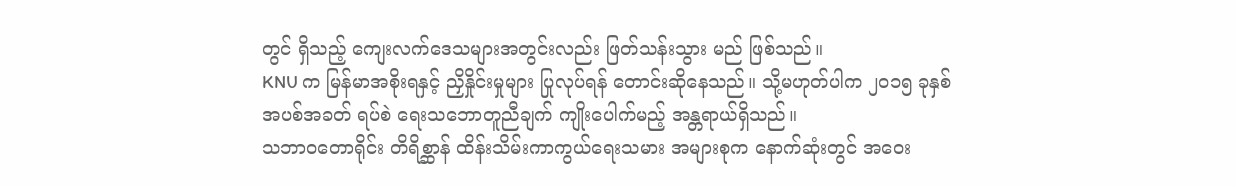တွင် ရှိသည့် ကျေးလက်ဒေသများအတွင်းလည်း ဖြတ်သန်းသွား မည် ဖြစ်သည်။
KNU က မြန်မာအစိုးရနှင့် ညှိနှိုင်းမှုများ ပြုလုပ်ရန် တောင်းဆိုနေသည်။ သို့မဟုတ်ပါက ၂၀၁၅ ခုနှစ် အပစ်အခတ် ရပ်စဲ ရေးသဘောတူညီချက် ကျိုးပေါက်မည့် အန္တရာယ်ရှိသည်။
သဘာဝတောရိုင်း တိရိစ္ဆာန် ထိန်းသိမ်းကာကွယ်ရေးသမား အများစုက နောက်ဆုံးတွင် အဝေး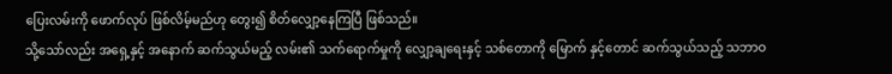ပြေးလမ်းကို ဖောက်လုပ် ဖြစ်လိမ့်မည်ဟု တွေး၍ စိတ်လျှော့နေကြပြီ ဖြစ်သည်။
သို့သော်လည်း အရှေ့နှင့် အနောက် ဆက်သွယ်မည့် လမ်း၏ သက်ရောက်မှုကို လျှော့ချရေးနှင့် သစ်တောကို မြောက် နှင့်တောင် ဆက်သွယ်သည့် သဘာဝ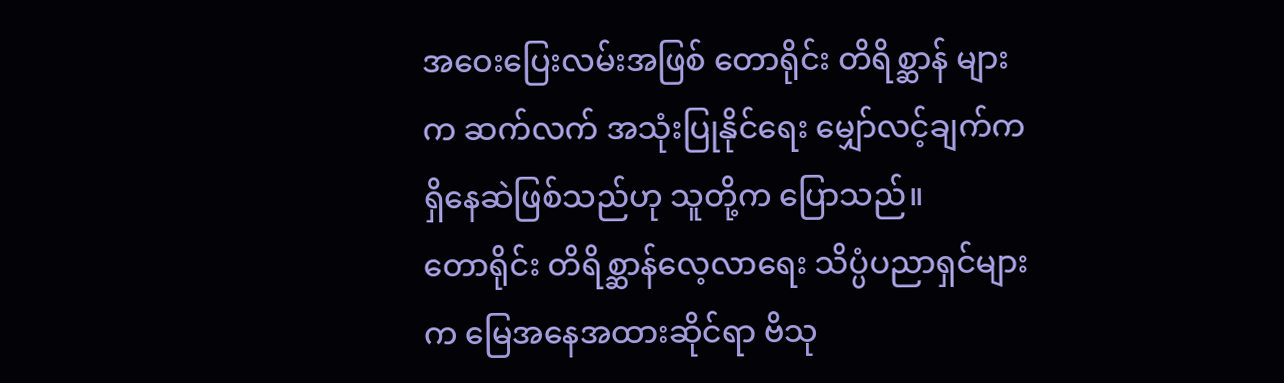အဝေးပြေးလမ်းအဖြစ် တောရိုင်း တိရိစ္ဆာန် များက ဆက်လက် အသုံးပြုနိုင်ရေး မျှော်လင့်ချက်က ရှိနေဆဲဖြစ်သည်ဟု သူတို့က ပြောသည်။
တောရိုင်း တိရိစ္ဆာန်လေ့လာရေး သိပ္ပံပညာရှင်များက မြေအနေအထားဆိုင်ရာ ဗိသု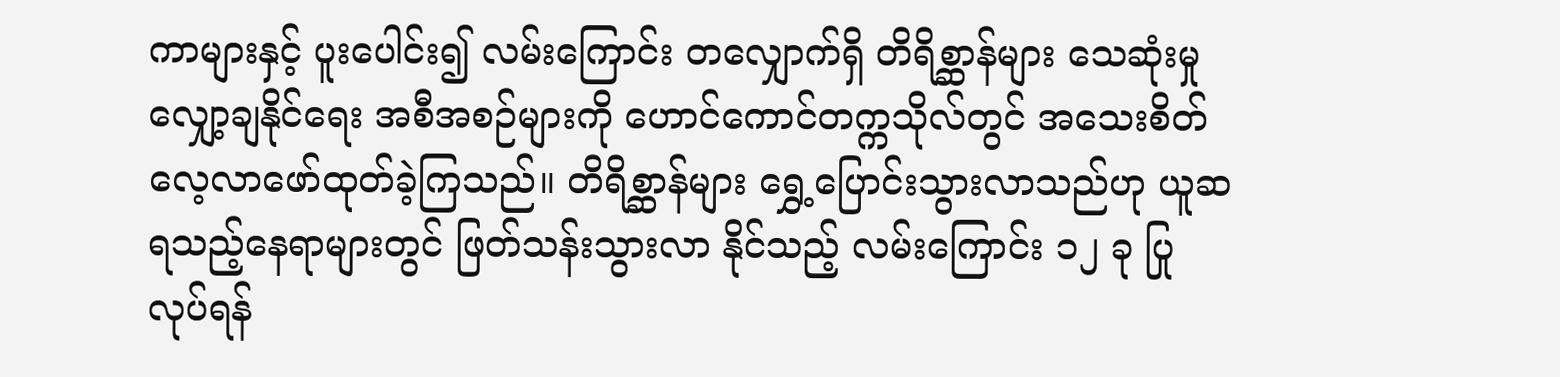ကာများနှင့် ပူးပေါင်း၍ လမ်းကြောင်း တလျှောက်ရှိ တိရိစ္ဆာန်များ သေဆုံးမှုလျှော့ချနိုင်ရေး အစီအစဉ်များကို ဟောင်ကောင်တက္ကသိုလ်တွင် အသေးစိတ် လေ့လာဖော်ထုတ်ခဲ့ကြသည်။ တိရိစ္ဆာန်များ ရွှေ့ပြောင်းသွားလာသည်ဟု ယူဆရသည့်နေရာများတွင် ဖြတ်သန်းသွားလာ နိုင်သည့် လမ်းကြောင်း ၁၂ ခု ပြုလုပ်ရန်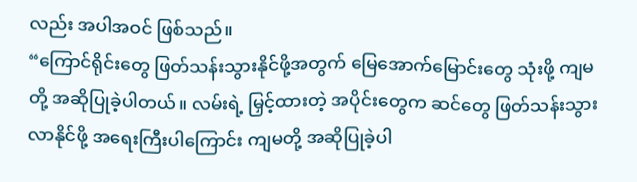လည်း အပါအဝင် ဖြစ်သည်။
“ကြောင်ရိုင်းတွေ ဖြတ်သန်းသွားနိုင်ဖို့အတွက် မြေအောက်မြောင်းတွေ သုံးဖို့ ကျမတို့ အဆိုပြုခဲ့ပါတယ်။ လမ်းရဲ့ မြှင့်ထားတဲ့ အပိုင်းတွေက ဆင်တွေ ဖြတ်သန်းသွားလာနိုင်ဖို့ အရေးကြီးပါကြောင်း ကျမတို့ အဆိုပြုခဲ့ပါ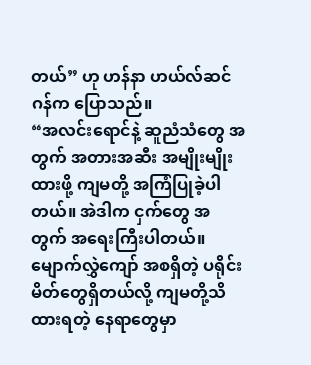တယ်” ဟု ဟန်နာ ဟယ်လ်ဆင်ဂန်က ပြောသည်။
“အလင်းရောင်နဲ့ ဆူညံသံတွေ အတွက် အတားအဆီး အမျိုးမျိုးထားဖို့ ကျမတို့ အကြံပြုခဲ့ပါတယ်။ အဲဒါက ငှက်တွေ အ တွက် အရေးကြီးပါတယ်။ မျောက်လွှဲကျော် အစရှိတဲ့ ပရိုင်းမိတ်တွေရှိတယ်လို့ ကျမတို့သိထားရတဲ့ နေရာတွေမှာ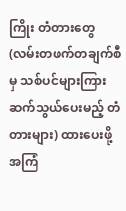ကြိုး တံတားတွေ(လမ်းတဖက်တချက်စီမှ သစ်ပင်များကြား ဆက်သွယ်ပေးမည့် တံတားများ) ထားပေးဖို့ အကြံ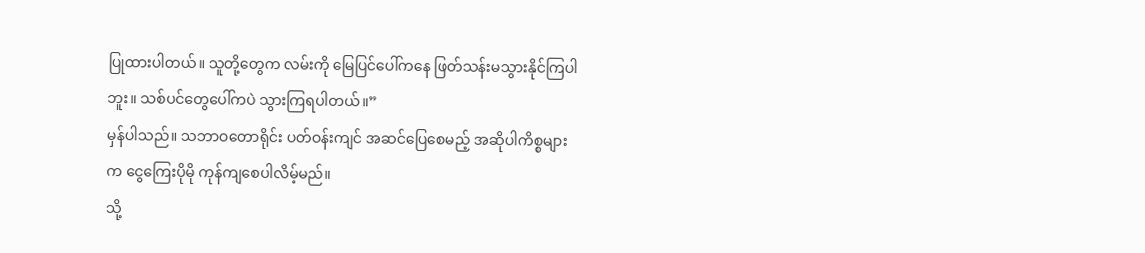ပြုထားပါတယ်။ သူတို့တွေက လမ်းကို မြေပြင်ပေါ်ကနေ ဖြတ်သန်းမသွားနိုင်ကြပါဘူး။ သစ်ပင်တွေပေါ်ကပဲ သွားကြရပါတယ်။”
မှန်ပါသည်။ သဘာဝတောရိုင်း ပတ်ဝန်းကျင် အဆင်ပြေစေမည့် အဆိုပါကိစ္စများက ငွေကြေးပိုမို ကုန်ကျစေပါလိမ့်မည်။
သို့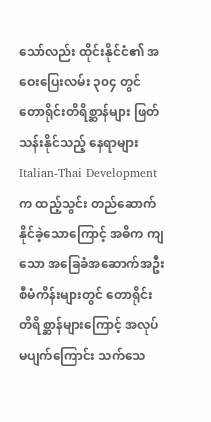သော်လည်း ထိုင်းနိုင်ငံ၏ အဝေးပြေးလမ်း ၃၀၄ တွင် တောရိုင်းတိရိစ္ဆာန်များ ဖြတ်သန်းနိုင်သည့် နေရာများ Italian-Thai Development က ထည့်သွင်း တည်ဆောက်နိုင်ခဲ့သောကြောင့် အဓိက ကျသော အခြေခံအဆောက်အဦး စီမံကိန်းများတွင် တောရိုင်းတိရိစ္ဆာန်များကြောင့် အလုပ်မပျက်ကြောင်း သက်သေ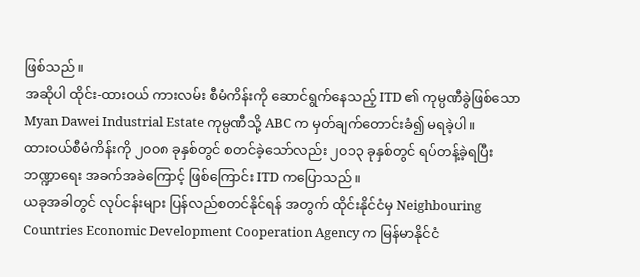ဖြစ်သည်။
အဆိုပါ ထိုင်း-ထားဝယ် ကားလမ်း စီမံကိန်းကို ဆောင်ရွက်နေသည့် ITD ၏ ကုမ္ပဏီခွဲဖြစ်သော Myan Dawei Industrial Estate ကုမ္ပဏီသို့ ABC က မှတ်ချက်တောင်းခံ၍ မရခဲ့ပါ။
ထားဝယ်စီမံကိန်းကို ၂၀၀၈ ခုနှစ်တွင် စတင်ခဲ့သော်လည်း ၂၀၁၃ ခုနှစ်တွင် ရပ်တန့်ခဲ့ရပြီး ဘဏ္ဍာရေး အခက်အခဲကြောင့် ဖြစ်ကြောင်း ITD ကပြောသည်။
ယခုအခါတွင် လုပ်ငန်းများ ပြန်လည်စတင်နိုင်ရန် အတွက် ထိုင်းနိုင်ငံမှ Neighbouring Countries Economic Development Cooperation Agency က မြန်မာနိုင်ငံ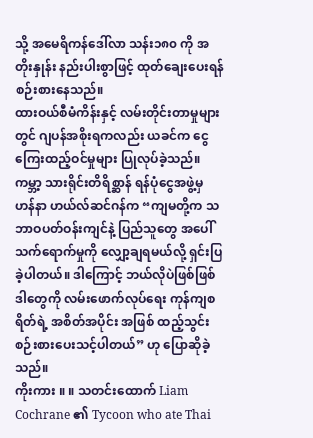သို့ အမေရိကန်ဒေါ်လာ သန်း၁၈၀ ကို အတိုးနှုန်း နည်းပါးစွာဖြင့် ထုတ်ချေးပေးရန် စဉ်းစားနေသည်။
ထားဝယ်စီမံကိန်းနှင့် လမ်းတိုင်းတာမှုများတွင် ဂျပန်အစိုးရကလည်း ယခင်က ငွေကြေးထည့်ဝင်မှုများ ပြုလုပ်ခဲ့သည်။
ကမ္ဘာ့ သားရိုင်းတိရိစ္ဆာန် ရန်ပုံငွေအဖွဲ့မှ ဟန်နာ ဟယ်လ်ဆင်ဂန်က “ကျမတို့က သဘာဝပတ်ဝန်းကျင်နဲ့ ပြည်သူတွေ အပေါ် သက်ရောက်မှုကို လျှော့ချရမယ်လို့ ရှင်းပြခဲ့ပါတယ်။ ဒါကြောင့် ဘယ်လိုပဲဖြစ်ဖြစ် ဒါတွေကို လမ်းဖောက်လုပ်ရေး ကုန်ကျစရိတ်ရဲ့ အစိတ်အပိုင်း အဖြစ် ထည့်သွင်းစဉ်းစားပေးသင့်ပါတယ်” ဟု ပြောဆိုခဲ့သည်။
ကိုးကား ။ ။ သတင်းထောက် Liam Cochrane ၏ Tycoon who ate Thai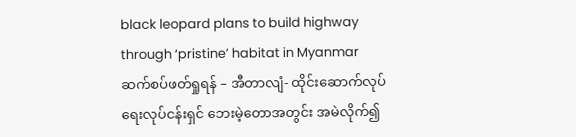black leopard plans to build highway through ‘pristine’ habitat in Myanmar
ဆက်စပ်ဖတ်ရှုရန် – အီတာလျံ- ထိုင်းဆောက်လုပ်ရေးလုပ်ငန်းရှင် ဘေးမဲ့တောအတွင်း အမဲလိုက်၍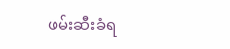ဖမ်းဆီးခံရ